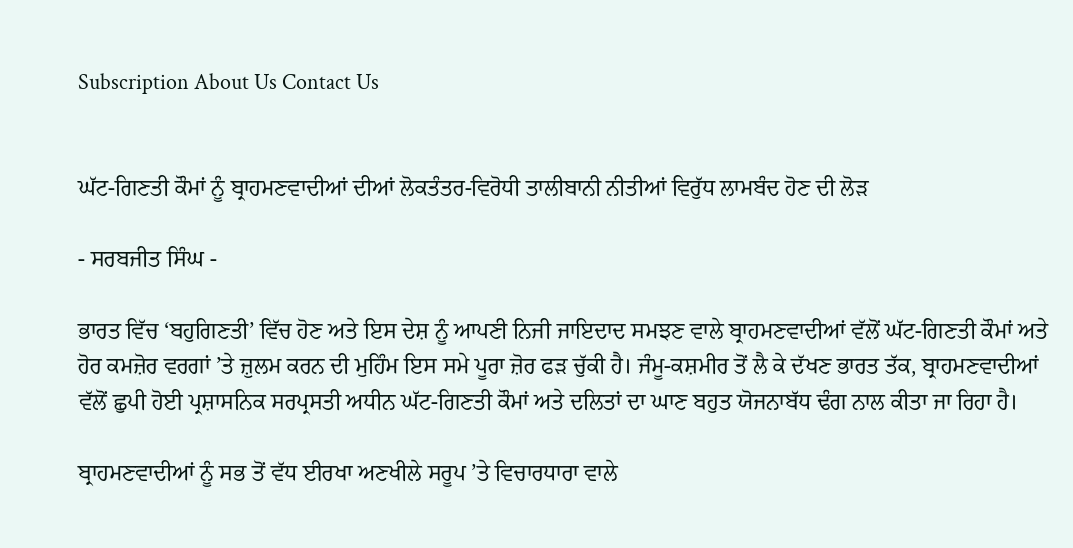Subscription About Us Contact Us


ਘੱਟ-ਗਿਣਤੀ ਕੌਮਾਂ ਨੂੰ ਬ੍ਰਾਹਮਣਵਾਦੀਆਂ ਦੀਆਂ ਲੋਕਤੰਤਰ-ਵਿਰੋਧੀ ਤਾਲੀਬਾਨੀ ਨੀਤੀਆਂ ਵਿਰੁੱਧ ਲਾਮਬੰਦ ਹੋਣ ਦੀ ਲੋੜ

- ਸਰਬਜੀਤ ਸਿੰਘ -

ਭਾਰਤ ਵਿੱਚ ‘ਬਹੁਗਿਣਤੀ’ ਵਿੱਚ ਹੋਣ ਅਤੇ ਇਸ ਦੇਸ਼ ਨੂੰ ਆਪਣੀ ਨਿਜੀ ਜਾਇਦਾਦ ਸਮਝਣ ਵਾਲੇ ਬ੍ਰਾਹਮਣਵਾਦੀਆਂ ਵੱਲੋਂ ਘੱਟ-ਗਿਣਤੀ ਕੌਮਾਂ ਅਤੇ ਹੋਰ ਕਮਜ਼ੋਰ ਵਰਗਾਂ ’ਤੇ ਜ਼ੁਲਮ ਕਰਨ ਦੀ ਮੁਹਿੰਮ ਇਸ ਸਮੇ ਪੂਰਾ ਜ਼ੋਰ ਫੜ ਚੁੱਕੀ ਹੈ। ਜੰਮੂ-ਕਸ਼ਮੀਰ ਤੋਂ ਲੈ ਕੇ ਦੱਖਣ ਭਾਰਤ ਤੱਕ, ਬ੍ਰਾਹਮਣਵਾਦੀਆਂ ਵੱਲੋਂ ਛੁਪੀ ਹੋਈ ਪ੍ਰਸ਼ਾਸਨਿਕ ਸਰਪ੍ਰਸਤੀ ਅਧੀਨ ਘੱਟ-ਗਿਣਤੀ ਕੌਮਾਂ ਅਤੇ ਦਲਿਤਾਂ ਦਾ ਘਾਣ ਬਹੁਤ ਯੋਜਨਾਬੱਧ ਢੰਗ ਨਾਲ ਕੀਤਾ ਜਾ ਰਿਹਾ ਹੈ।

ਬ੍ਰਾਹਮਣਵਾਦੀਆਂ ਨੂੰ ਸਭ ਤੋਂ ਵੱਧ ਈਰਖਾ ਅਣਖੀਲੇ ਸਰੂਪ ’ਤੇ ਵਿਚਾਰਧਾਰਾ ਵਾਲੇ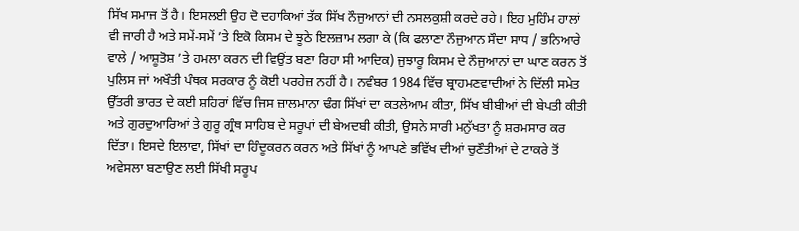ਸਿੱਖ ਸਮਾਜ ਤੋਂ ਹੈ। ਇਸਲਈ ਉਹ ਦੋ ਦਹਾਕਿਆਂ ਤੱਕ ਸਿੱਖ ਨੌਜੁਆਨਾਂ ਦੀ ਨਸਲਕੁਸ਼ੀ ਕਰਦੇ ਰਹੇ। ਇਹ ਮੁਹਿੰਮ ਹਾਲਾਂ ਵੀ ਜਾਰੀ ਹੈ ਅਤੇ ਸਮੇਂ-ਸਮੇਂ ’ਤੇ ਇਕੋ ਕਿਸਮ ਦੇ ਝੂਠੇ ਇਲਜ਼ਾਮ ਲਗਾ ਕੇ (ਕਿ ਫਲਾਣਾ ਨੌਜੁਆਨ ਸੌਦਾ ਸਾਧ / ਭਨਿਆਰੇ ਵਾਲੇ / ਆਸ਼ੂਤੋਸ਼ ’ਤੇ ਹਮਲਾ ਕਰਨ ਦੀ ਵਿਉਂਤ ਬਣਾ ਰਿਹਾ ਸੀ ਆਦਿਕ) ਜੁਝਾਰੂ ਕਿਸਮ ਦੇ ਨੌਜੁਆਨਾਂ ਦਾ ਘਾਣ ਕਰਨ ਤੋਂ ਪੁਲਿਸ ਜਾਂ ਅਖੌਤੀ ਪੰਥਕ ਸਰਕਾਰ ਨੂੰ ਕੋਈ ਪਰਹੇਜ਼ ਨਹੀਂ ਹੈ। ਨਵੰਬਰ 1984 ਵਿੱਚ ਬ੍ਰਾਹਮਣਵਾਦੀਆਂ ਨੇ ਦਿੱਲੀ ਸਮੇਤ ਉੱਤਰੀ ਭਾਰਤ ਦੇ ਕਈ ਸ਼ਹਿਰਾਂ ਵਿੱਚ ਜਿਸ ਜ਼ਾਲਮਾਨਾ ਢੰਗ ਸਿੱਖਾਂ ਦਾ ਕਤਲੇਆਮ ਕੀਤਾ, ਸਿੱਖ ਬੀਬੀਆਂ ਦੀ ਬੇਪਤੀ ਕੀਤੀ ਅਤੇ ਗੁਰਦੁਆਰਿਆਂ ਤੇ ਗੁਰੂ ਗ੍ਰੰਥ ਸਾਹਿਬ ਦੇ ਸਰੂਪਾਂ ਦੀ ਬੇਅਦਬੀ ਕੀਤੀ, ਉਸਨੇ ਸਾਰੀ ਮਨੁੱਖਤਾ ਨੂੰ ਸ਼ਰਮਸਾਰ ਕਰ ਦਿੱਤਾ। ਇਸਦੇ ਇਲਾਵਾ, ਸਿੱਖਾਂ ਦਾ ਹਿੰਦੂਕਰਨ ਕਰਨ ਅਤੇ ਸਿੱਖਾਂ ਨੂੰ ਆਪਣੇ ਭਵਿੱਖ ਦੀਆਂ ਚੁਣੌਤੀਆਂ ਦੇ ਟਾਕਰੇ ਤੋਂ ਅਵੇਸਲਾ ਬਣਾਉਣ ਲਈ ਸਿੱਖੀ ਸਰੂਪ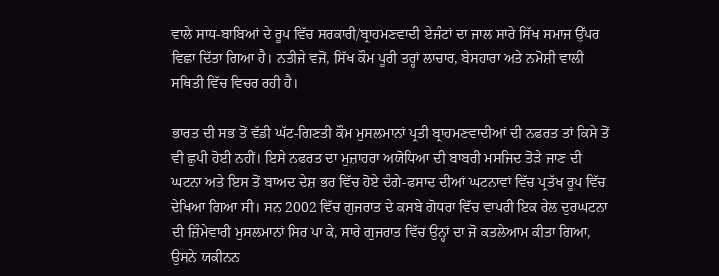ਵਾਲੇ ਸਾਧ-ਬਾਬਿਆਂ ਦੇ ਰੂਪ ਵਿੱਚ ਸਰਕਾਰੀ/ਬ੍ਰਾਹਮਣਵਾਦੀ ਏਜੰਟਾਂ ਦਾ ਜਾਲ ਸਾਰੇ ਸਿੱਖ ਸਮਾਜ ਉੱਪਰ ਵਿਛਾ ਦਿੱਤਾ ਗਿਆ ਹੈ। ਨਤੀਜੇ ਵਜੋਂ, ਸਿੱਖ ਕੌਮ ਪੂਰੀ ਤਰ੍ਹਾਂ ਲਾਚਾਰ, ਬੇਸਹਾਰਾ ਅਤੇ ਨਮੋਸ਼ੀ ਵਾਲੀ ਸਥਿਤੀ ਵਿੱਚ ਵਿਚਰ ਰਹੀ ਹੈ।

ਭਾਰਤ ਦੀ ਸਭ ਤੋਂ ਵੱਡੀ ਘੱਟ-ਗਿਣਤੀ ਕੌਮ ਮੁਸਲਮਾਨਾਂ ਪ੍ਰਤੀ ਬ੍ਰਾਹਮਣਵਾਦੀਆਂ ਦੀ ਨਫਰਤ ਤਾਂ ਕਿਸੇ ਤੋਂ ਵੀ ਛੁਪੀ ਹੋਈ ਨਹੀਂ। ਇਸੇ ਨਫਰਤ ਦਾ ਮੁਜ਼ਾਹਰਾ ਅਯੋਧਿਆ ਦੀ ਬਾਬਰੀ ਮਸਜਿਦ ਤੋੜੇ ਜਾਣ ਦੀ ਘਟਨਾ ਅਤੇ ਇਸ ਤੋਂ ਬਾਅਦ ਦੇਸ਼ ਭਰ ਵਿੱਚ ਹੋਏ ਦੰਗੇ-ਫਸਾਦ ਦੀਆਂ ਘਟਨਾਵਾਂ ਵਿੱਚ ਪ੍ਰਤੱਖ ਰੂਪ ਵਿੱਚ ਦੇਖਿਆ ਗਿਆ ਸੀ। ਸਨ 2002 ਵਿੱਚ ਗੁਜਰਾਤ ਦੇ ਕਸਬੇ ਗੋਧਰਾ ਵਿੱਚ ਵਾਪਰੀ ਇਕ ਰੇਲ ਦੁਰਘਟਨਾ ਦੀ ਜ਼ਿੰਮੇਵਾਰੀ ਮੁਸਲਮਾਨਾਂ ਸਿਰ ਪਾ ਕੇ, ਸਾਰੇ ਗੁਜਰਾਤ ਵਿੱਚ ਉਨ੍ਹਾਂ ਦਾ ਜੋ ਕਤਲੇਆਮ ਕੀਤਾ ਗਿਆ, ਉਸਨੇ ਯਕੀਨਨ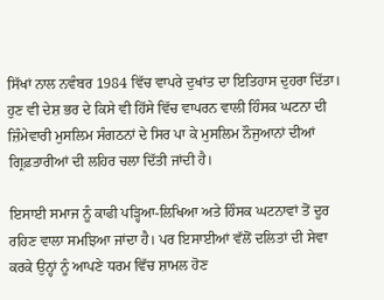ਸਿੱਖਾਂ ਨਾਲ ਨਵੰਬਰ 1984 ਵਿੱਚ ਵਾਪਰੇ ਦੁਖਾਂਤ ਦਾ ਇਤਿਹਾਸ ਦੁਹਰਾ ਦਿੱਤਾ। ਹੁਣ ਵੀ ਦੇਸ਼ ਭਰ ਦੇ ਕਿਸੇ ਵੀ ਹਿੱਸੇ ਵਿੱਚ ਵਾਪਰਨ ਵਾਲੀ ਹਿੰਸਕ ਘਟਨਾ ਦੀ ਜ਼ਿੰਮੇਵਾਰੀ ਮੁਸਲਿਮ ਸੰਗਠਨਾਂ ਦੇ ਸਿਰ ਪਾ ਕੇ ਮੁਸਲਿਮ ਨੌਜੁਆਨਾਂ ਦੀਆਂ ਗ੍ਰਿਫ਼ਤਾਰੀਆਂ ਦੀ ਲਹਿਰ ਚਲਾ ਦਿੱਤੀ ਜਾਂਦੀ ਹੈ।

ਇਸਾਈ ਸਮਾਜ ਨੂੰ ਕਾਫੀ ਪੜ੍ਹਿਆ-ਲਿਖਿਆ ਅਤੇ ਹਿੰਸਕ ਘਟਨਾਵਾਂ ਤੋਂ ਦੂਰ ਰਹਿਣ ਵਾਲਾ ਸਮਝਿਆ ਜਾਂਦਾ ਹੈ। ਪਰ ਇਸਾਈਆਂ ਵੱਲੋਂ ਦਲਿਤਾਂ ਦੀ ਸੇਵਾ ਕਰਕੇ ਉਨ੍ਹਾਂ ਨੂੰ ਆਪਣੇ ਧਰਮ ਵਿੱਚ ਸ਼ਾਮਲ ਹੋਣ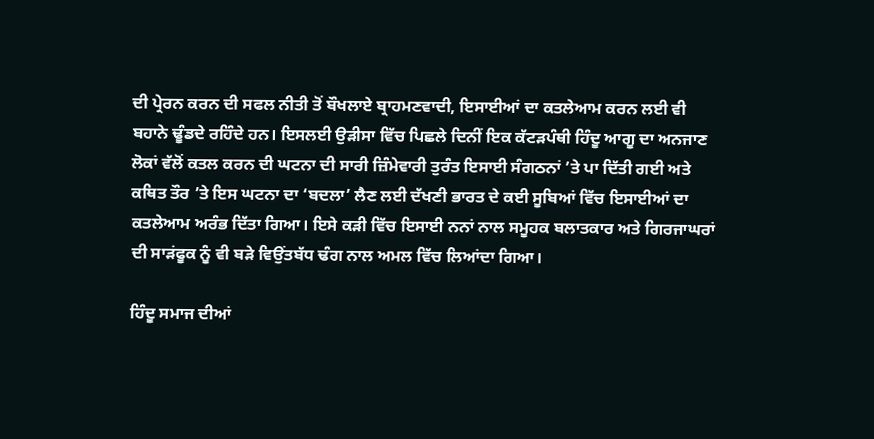ਦੀ ਪ੍ਰੇਰਨ ਕਰਨ ਦੀ ਸਫਲ ਨੀਤੀ ਤੋਂ ਬੌਖਲਾਏ ਬ੍ਰਾਹਮਣਵਾਦੀ, ਇਸਾਈਆਂ ਦਾ ਕਤਲੇਆਮ ਕਰਨ ਲਈ ਵੀ ਬਹਾਨੇ ਢੂੰਡਦੇ ਰਹਿੰਦੇ ਹਨ। ਇਸਲਈ ਉੜੀਸਾ ਵਿੱਚ ਪਿਛਲੇ ਦਿਨੀਂ ਇਕ ਕੱਟੜਪੰਥੀ ਹਿੰਦੂ ਆਗੂ ਦਾ ਅਨਜਾਣ ਲੋਕਾਂ ਵੱਲੋਂ ਕਤਲ ਕਰਨ ਦੀ ਘਟਨਾ ਦੀ ਸਾਰੀ ਜ਼ਿੰਮੇਵਾਰੀ ਤੁਰੰਤ ਇਸਾਈ ਸੰਗਠਨਾਂ ’ਤੇ ਪਾ ਦਿੱਤੀ ਗਈ ਅਤੇ ਕਥਿਤ ਤੌਰ ’ਤੇ ਇਸ ਘਟਨਾ ਦਾ ‘ਬਦਲਾ’ ਲੈਣ ਲਈ ਦੱਖਣੀ ਭਾਰਤ ਦੇ ਕਈ ਸੂਬਿਆਂ ਵਿੱਚ ਇਸਾਈਆਂ ਦਾ ਕਤਲੇਆਮ ਅਰੰਭ ਦਿੱਤਾ ਗਿਆ। ਇਸੇ ਕੜੀ ਵਿੱਚ ਇਸਾਈ ਨਨਾਂ ਨਾਲ ਸਮੂਹਕ ਬਲਾਤਕਾਰ ਅਤੇ ਗਿਰਜਾਘਰਾਂ ਦੀ ਸਾੜਂਫੂਕ ਨੂੰ ਵੀ ਬੜੇ ਵਿਉਂਤਬੱਧ ਢੰਗ ਨਾਲ ਅਮਲ ਵਿੱਚ ਲਿਆਂਦਾ ਗਿਆ।

ਹਿੰਦੂ ਸਮਾਜ ਦੀਆਂ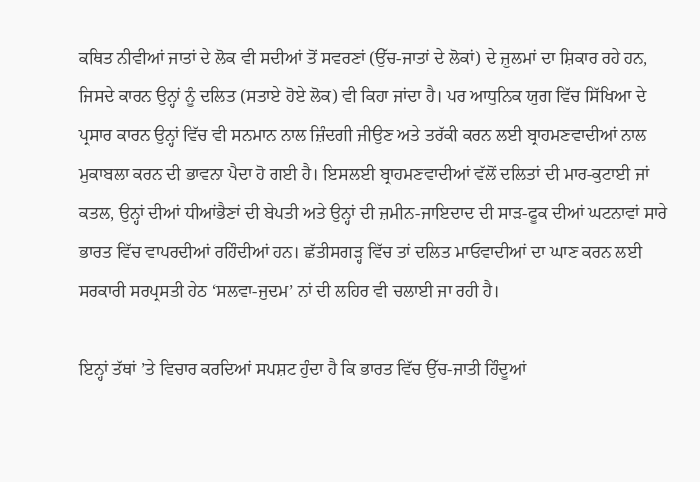ਕਥਿਤ ਨੀਵੀਆਂ ਜਾਤਾਂ ਦੇ ਲੋਕ ਵੀ ਸਦੀਆਂ ਤੋਂ ਸਵਰਣਾਂ (ਉੱਚ-ਜਾਤਾਂ ਦੇ ਲੋਕਾਂ) ਦੇ ਜ਼ੁਲਮਾਂ ਦਾ ਸ਼ਿਕਾਰ ਰਹੇ ਹਨ, ਜਿਸਦੇ ਕਾਰਨ ਉਨ੍ਹਾਂ ਨੂੰ ਦਲਿਤ (ਸਤਾਏ ਹੋਏ ਲੋਕ) ਵੀ ਕਿਹਾ ਜਾਂਦਾ ਹੈ। ਪਰ ਆਧੁਨਿਕ ਯੁਗ ਵਿੱਚ ਸਿੱਖਿਆ ਦੇ ਪ੍ਰਸਾਰ ਕਾਰਨ ਉਨ੍ਹਾਂ ਵਿੱਚ ਵੀ ਸਨਮਾਨ ਨਾਲ ਜ਼ਿੰਦਗੀ ਜੀਉਣ ਅਤੇ ਤਰੱਕੀ ਕਰਨ ਲਈ ਬ੍ਰਾਹਮਣਵਾਦੀਆਂ ਨਾਲ ਮੁਕਾਬਲਾ ਕਰਨ ਦੀ ਭਾਵਨਾ ਪੈਦਾ ਹੋ ਗਈ ਹੈ। ਇਸਲਈ ਬ੍ਰਾਹਮਣਵਾਦੀਆਂ ਵੱਲੋਂ ਦਲਿਤਾਂ ਦੀ ਮਾਰ-ਕੁਟਾਈ ਜਾਂ ਕਤਲ, ਉਨ੍ਹਾਂ ਦੀਆਂ ਧੀਆਂਭੈਣਾਂ ਦੀ ਬੇਪਤੀ ਅਤੇ ਉਨ੍ਹਾਂ ਦੀ ਜ਼ਮੀਨ-ਜਾਇਦਾਦ ਦੀ ਸਾੜ-ਫੂਕ ਦੀਆਂ ਘਟਨਾਵਾਂ ਸਾਰੇ ਭਾਰਤ ਵਿੱਚ ਵਾਪਰਦੀਆਂ ਰਹਿੰਦੀਆਂ ਹਨ। ਛੱਤੀਸਗੜ੍ਹ ਵਿੱਚ ਤਾਂ ਦਲਿਤ ਮਾਓਵਾਦੀਆਂ ਦਾ ਘਾਣ ਕਰਨ ਲਈ ਸਰਕਾਰੀ ਸਰਪ੍ਰਸਤੀ ਹੇਠ ‘ਸਲਵਾ-ਜੁਦਮ’ ਨਾਂ ਦੀ ਲਹਿਰ ਵੀ ਚਲਾਈ ਜਾ ਰਹੀ ਹੈ।

ਇਨ੍ਹਾਂ ਤੱਥਾਂ ’ਤੇ ਵਿਚਾਰ ਕਰਦਿਆਂ ਸਪਸ਼ਟ ਹੁੰਦਾ ਹੈ ਕਿ ਭਾਰਤ ਵਿੱਚ ਉੱਚ-ਜਾਤੀ ਹਿੰਦੂਆਂ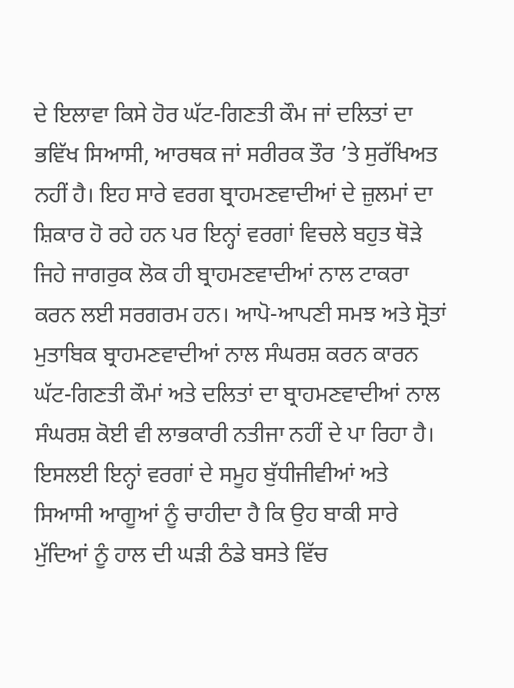ਦੇ ਇਲਾਵਾ ਕਿਸੇ ਹੋਰ ਘੱਟ-ਗਿਣਤੀ ਕੌਮ ਜਾਂ ਦਲਿਤਾਂ ਦਾ ਭਵਿੱਖ ਸਿਆਸੀ, ਆਰਥਕ ਜਾਂ ਸਰੀਰਕ ਤੌਰ ’ਤੇ ਸੁਰੱਖਿਅਤ ਨਹੀਂ ਹੈ। ਇਹ ਸਾਰੇ ਵਰਗ ਬ੍ਰਾਹਮਣਵਾਦੀਆਂ ਦੇ ਜ਼ੁਲਮਾਂ ਦਾ ਸ਼ਿਕਾਰ ਹੋ ਰਹੇ ਹਨ ਪਰ ਇਨ੍ਹਾਂ ਵਰਗਾਂ ਵਿਚਲੇ ਬਹੁਤ ਥੋੜੇ ਜਿਹੇ ਜਾਗਰੁਕ ਲੋਕ ਹੀ ਬ੍ਰਾਹਮਣਵਾਦੀਆਂ ਨਾਲ ਟਾਕਰਾ ਕਰਨ ਲਈ ਸਰਗਰਮ ਹਨ। ਆਪੋ-ਆਪਣੀ ਸਮਝ ਅਤੇ ਸ੍ਰੋਤਾਂ ਮੁਤਾਬਿਕ ਬ੍ਰਾਹਮਣਵਾਦੀਆਂ ਨਾਲ ਸੰਘਰਸ਼ ਕਰਨ ਕਾਰਨ ਘੱਟ-ਗਿਣਤੀ ਕੌਮਾਂ ਅਤੇ ਦਲਿਤਾਂ ਦਾ ਬ੍ਰਾਹਮਣਵਾਦੀਆਂ ਨਾਲ ਸੰਘਰਸ਼ ਕੋਈ ਵੀ ਲਾਭਕਾਰੀ ਨਤੀਜਾ ਨਹੀਂ ਦੇ ਪਾ ਰਿਹਾ ਹੈ। ਇਸਲਈ ਇਨ੍ਹਾਂ ਵਰਗਾਂ ਦੇ ਸਮੂਹ ਬੁੱਧੀਜੀਵੀਆਂ ਅਤੇ ਸਿਆਸੀ ਆਗੂਆਂ ਨੂੰ ਚਾਹੀਦਾ ਹੈ ਕਿ ਉਹ ਬਾਕੀ ਸਾਰੇ ਮੁੱਦਿਆਂ ਨੂੰ ਹਾਲ ਦੀ ਘੜੀ ਠੰਡੇ ਬਸਤੇ ਵਿੱਚ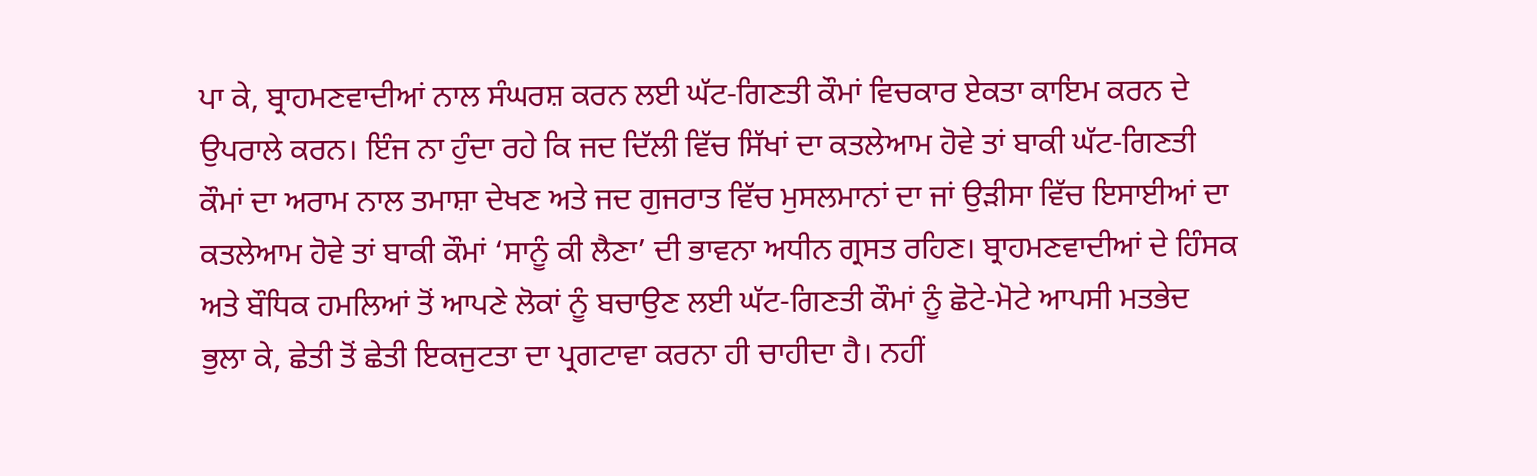ਪਾ ਕੇ, ਬ੍ਰਾਹਮਣਵਾਦੀਆਂ ਨਾਲ ਸੰਘਰਸ਼ ਕਰਨ ਲਈ ਘੱਟ-ਗਿਣਤੀ ਕੌਮਾਂ ਵਿਚਕਾਰ ਏਕਤਾ ਕਾਇਮ ਕਰਨ ਦੇ ਉਪਰਾਲੇ ਕਰਨ। ਇੰਜ ਨਾ ਹੁੰਦਾ ਰਹੇ ਕਿ ਜਦ ਦਿੱਲੀ ਵਿੱਚ ਸਿੱਖਾਂ ਦਾ ਕਤਲੇਆਮ ਹੋਵੇ ਤਾਂ ਬਾਕੀ ਘੱਟ-ਗਿਣਤੀ ਕੌਮਾਂ ਦਾ ਅਰਾਮ ਨਾਲ ਤਮਾਸ਼ਾ ਦੇਖਣ ਅਤੇ ਜਦ ਗੁਜਰਾਤ ਵਿੱਚ ਮੁਸਲਮਾਨਾਂ ਦਾ ਜਾਂ ਉੜੀਸਾ ਵਿੱਚ ਇਸਾਈਆਂ ਦਾ ਕਤਲੇਆਮ ਹੋਵੇ ਤਾਂ ਬਾਕੀ ਕੌਮਾਂ ‘ਸਾਨੂੰ ਕੀ ਲੈਣਾ’ ਦੀ ਭਾਵਨਾ ਅਧੀਨ ਗ੍ਰਸਤ ਰਹਿਣ। ਬ੍ਰਾਹਮਣਵਾਦੀਆਂ ਦੇ ਹਿੰਸਕ ਅਤੇ ਬੌਧਿਕ ਹਮਲਿਆਂ ਤੋਂ ਆਪਣੇ ਲੋਕਾਂ ਨੂੰ ਬਚਾਉਣ ਲਈ ਘੱਟ-ਗਿਣਤੀ ਕੌਮਾਂ ਨੂੰ ਛੋਟੇ-ਮੋਟੇ ਆਪਸੀ ਮਤਭੇਦ ਭੁਲਾ ਕੇ, ਛੇਤੀ ਤੋਂ ਛੇਤੀ ਇਕਜੁਟਤਾ ਦਾ ਪ੍ਰਗਟਾਵਾ ਕਰਨਾ ਹੀ ਚਾਹੀਦਾ ਹੈ। ਨਹੀਂ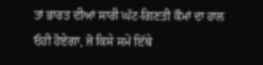ਤਾਂ ਭਾਰਤ ਦੀਆਂ ਸਾਰੀ ਘੱਟ-ਗਿਣਤੀ ਕੌਮਾਂ ਦਾ ਹਾਲ ਓਹੀ ਹੋਏਗਾ, ਜੋ ਕਿਸੇ ਸਮੇਂ ਇੱਥੇ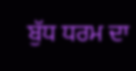ਬੁੱਧ ਧਰਮ ਦਾ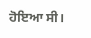ਹੋਇਆ ਸੀ।